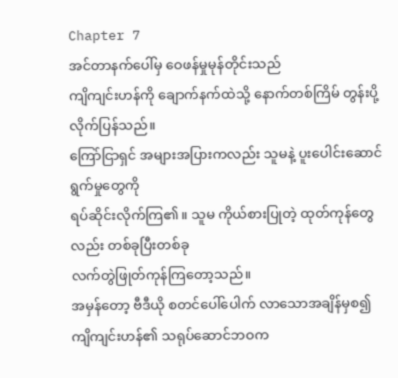Chapter 7
အင်တာနက်ပေါ်မှ ဝေဖန်မှုမုန်တိုင်းသည်
ကျိကျင်းဟန်ကို ချောက်နက်ထဲသို့ နောက်တစ်ကြိမ် တွန်းပို့လိုက်ပြန်သည်။
ကြော်ငြာရှင် အများအပြားကလည်း သူမနဲ့ ပူးပေါင်းဆောင်ရွက်မှုတွေကို
ရပ်ဆိုင်းလိုက်ကြ၏။ သူမ ကိုယ်စားပြုတဲ့ ထုတ်ကုန်တွေလည်း တစ်ခုပြီးတစ်ခု
လက်တွဲဖြုတ်ကုန်ကြတော့သည်။
အမှန်တော့ ဗီဒီယို စတင်ပေါ်ပေါက် လာသောအချိန်မှစ၍
ကျိကျင်းဟန်၏ သရုပ်ဆောင်ဘဝက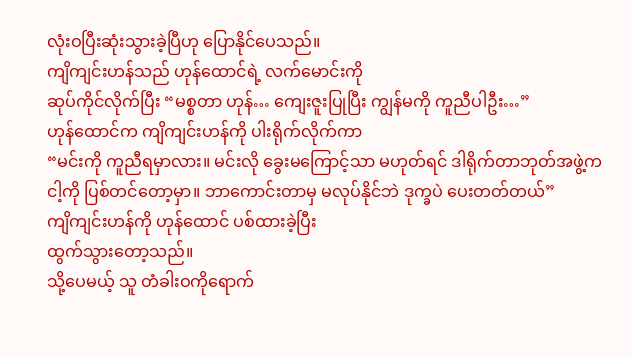လုံးဝပြီးဆုံးသွားခဲ့ပြီဟု ပြောနိုင်ပေသည်။
ကျိကျင်းဟန်သည် ဟုန်ထောင်ရဲ့ လက်မောင်းကို
ဆုပ်ကိုင်လိုက်ပြီး “မစ္စတာ ဟုန်… ကျေးဇူးပြုပြီး ကျွန်မကို ကူညီပါဦး…”
ဟုန်ထောင်က ကျိကျင်းဟန်ကို ပါးရိုက်လိုက်ကာ
“မင်းကို ကူညီရမှာလား။ မင်းလို ခွေးမကြောင့်သာ မဟုတ်ရင် ဒါရိုက်တာဘုတ်အဖွဲ့က
ငါ့ကို ပြစ်တင်တော့မှာ။ ဘာကောင်းတာမှ မလုပ်နိုင်ဘဲ ဒုက္ခပဲ ပေးတတ်တယ်”
ကျိကျင်းဟန်ကို ဟုန်ထောင် ပစ်ထားခဲ့ပြီး
ထွက်သွားတော့သည်။
သို့ပေမယ့် သူ တံခါးဝကိုရောက်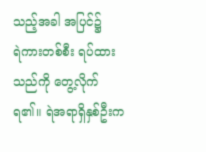သည့်အခါ အပြင်၌
ရဲကားတစ်စီး ရပ်ထားသည်ကို တွေ့လိုက်ရ၏။ ရဲအရာရှိနှစ်ဦးက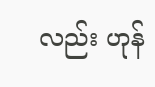လည်း ဟုန်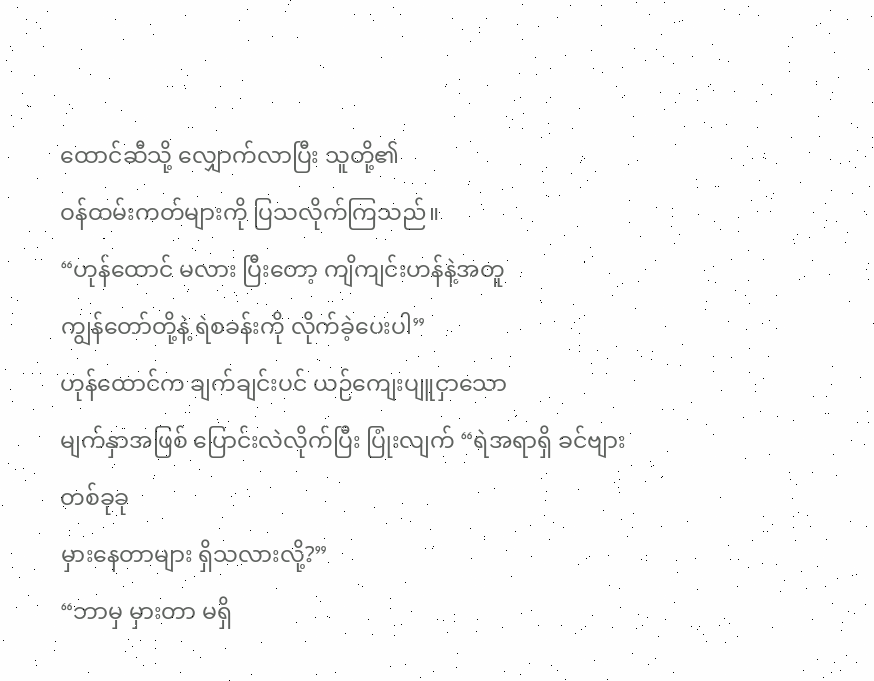ထောင်ဆီသို့ လျှောက်လာပြီး သူတို့၏
ဝန်ထမ်းကတ်များကို ပြသလိုက်ကြသည်။
“ဟုန်ထောင် မလား ပြီးတော့ ကျိကျင်းဟန်နဲ့အတူ
ကျွန်တော်တို့နဲ့ ရဲစခန်းကို လိုက်ခဲ့ပေးပါ”
ဟုန်ထောင်က ချက်ချင်းပင် ယဉ်ကျေးပျူငှာသော
မျက်နှာအဖြစ် ပြောင်းလဲလိုက်ပြီး ပြုံးလျက် “ရဲအရာရှိ ခင်ဗျား တစ်ခုခု
မှားနေတာများ ရှိသလားလို့?”
“ဘာမှ မှားတာ မရှိ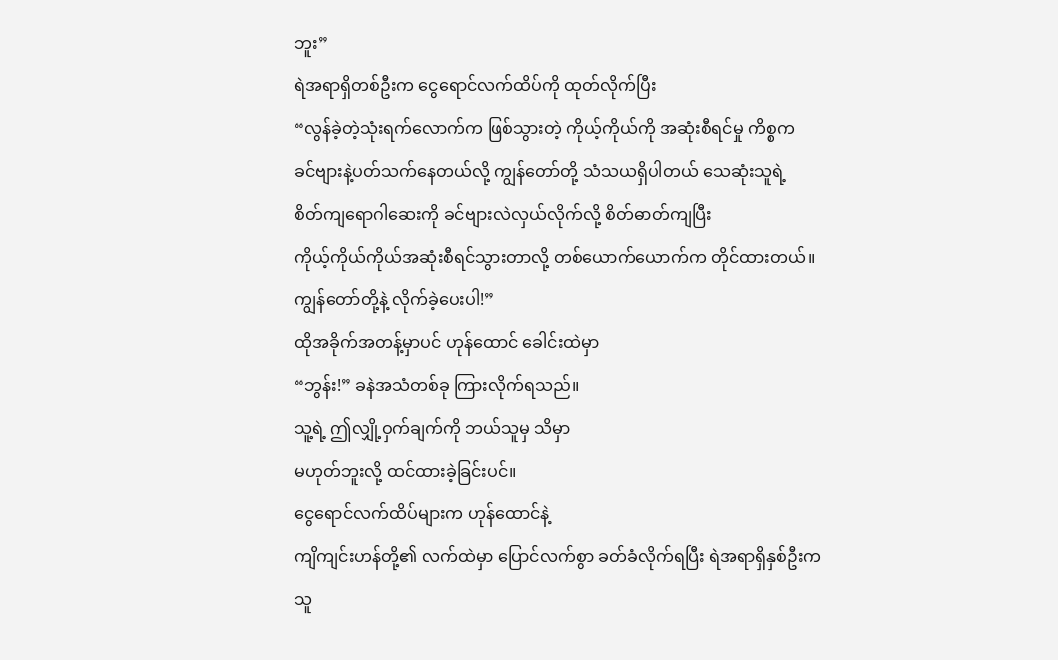ဘူး”
ရဲအရာရှိတစ်ဦးက ငွေရောင်လက်ထိပ်ကို ထုတ်လိုက်ပြီး
“လွန်ခဲ့တဲ့သုံးရက်လောက်က ဖြစ်သွားတဲ့ ကိုယ့်ကိုယ်ကို အဆုံးစီရင်မှု ကိစ္စက
ခင်ဗျားနဲ့ပတ်သက်နေတယ်လို့ ကျွန်တော်တို့ သံသယရှိပါတယ် သေဆုံးသူရဲ့
စိတ်ကျရောဂါဆေးကို ခင်ဗျားလဲလှယ်လိုက်လို့ စိတ်ဓာတ်ကျပြီး
ကိုယ့်ကိုယ်ကိုယ်အဆုံးစီရင်သွားတာလို့ တစ်ယောက်ယောက်က တိုင်ထားတယ်။
ကျွန်တော်တို့နဲ့ လိုက်ခဲ့ပေးပါ!”
ထိုအခိုက်အတန့်မှာပင် ဟုန်ထောင် ခေါင်းထဲမှာ
“ဘွန်း!” ခနဲအသံတစ်ခု ကြားလိုက်ရသည်။
သူ့ရဲ့ ဤလျှို့ဝှက်ချက်ကို ဘယ်သူမှ သိမှာ
မဟုတ်ဘူးလို့ ထင်ထားခဲ့ခြင်းပင်။
ငွေရောင်လက်ထိပ်များက ဟုန်ထောင်နဲ့
ကျိကျင်းဟန်တို့၏ လက်ထဲမှာ ပြောင်လက်စွာ ခတ်ခံလိုက်ရပြီး ရဲအရာရှိနှစ်ဦးက
သူ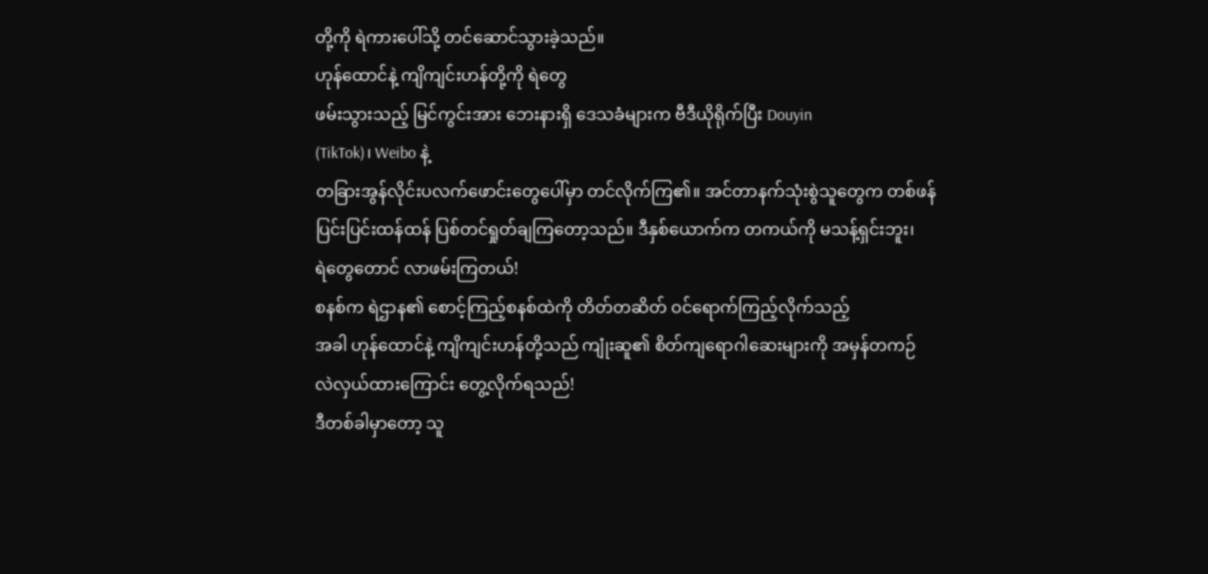တို့ကို ရဲကားပေါ်သို့ တင်ဆောင်သွားခဲ့သည်။
ဟုန်ထောင်နဲ့ ကျိကျင်းဟန်တို့ကို ရဲတွေ
ဖမ်းသွားသည့် မြင်ကွင်းအား ဘေးနားရှိ ဒေသခံများက ဗီဒီယိုရိုက်ပြီး Douyin
(TikTok)၊ Weibo နဲ့
တခြားအွန်လိုင်းပလက်ဖောင်းတွေပေါ်မှာ တင်လိုက်ကြ၏။ အင်တာနက်သုံးစွဲသူတွေက တစ်ဖန်
ပြင်းပြင်းထန်ထန် ပြစ်တင်ရှုတ်ချကြတော့သည်။ ဒီနှစ်ယောက်က တကယ်ကို မသန့်ရှင်းဘူး၊
ရဲတွေတောင် လာဖမ်းကြတယ်!
စနစ်က ရဲဌာန၏ စောင့်ကြည့်စနစ်ထဲကို တိတ်တဆိတ် ဝင်ရောက်ကြည့်လိုက်သည့်
အခါ ဟုန်ထောင်နဲ့ ကျိကျင်းဟန်တို့သည် ကျုံးဆူ၏ စိတ်ကျရောဂါဆေးများကို အမှန်တကဉ်
လဲလှယ်ထားကြောင်း တွေ့လိုက်ရသည်!
ဒီတစ်ခါမှာတော့ သူ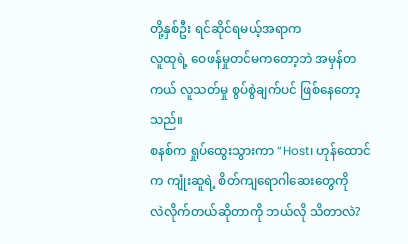တို့နှစ်ဦး ရင်ဆိုင်ရမယ့်အရာက
လူထုရဲ့ ဝေဖန်မှုတင်မကတော့ဘဲ အမှန်တကယ် လူသတ်မှု စွပ်စွဲချက်ပင် ဖြစ်နေတော့သည်။
စနစ်က ရှုပ်ထွေးသွားကာ “Host၊ ဟုန်ထောင်က ကျုံးဆူရဲ့ စိတ်ကျရောဂါဆေးတွေကို
လဲလိုက်တယ်ဆိုတာကို ဘယ်လို သိတာလဲ?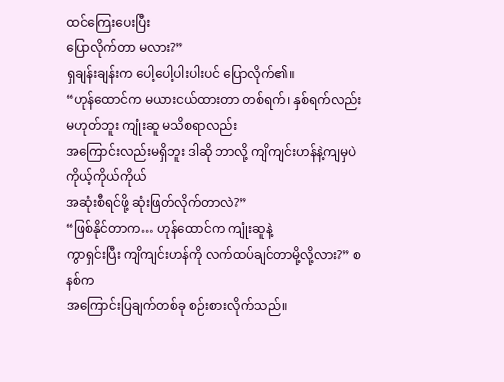ထင်ကြေးပေးပြီး
ပြောလိုက်တာ မလား?”
ရှချန်းချန်းက ပေါ့ပေါ့ပါးပါးပင် ပြောလိုက်၏။
“ဟုန်ထောင်က မယားငယ်ထားတာ တစ်ရက်၊ နှစ်ရက်လည်း မဟုတ်ဘူး ကျုံးဆူ မသိစရာလည်း
အကြောင်းလည်းမရှိဘူး ဒါဆို ဘာလို့ ကျိကျင်းဟန်နဲ့ကျမှပဲ ကိုယ့်ကိုယ်ကိုယ်
အဆုံးစီရင်ဖို့ ဆုံးဖြတ်လိုက်တာလဲ?”
“ဖြစ်နိုင်တာက… ဟုန်ထောင်က ကျုံးဆူနဲ့
ကွာရှင်းပြီး ကျိကျင်းဟန်ကို လက်ထပ်ချင်တာမို့လို့လား?” စနစ်က
အကြောင်းပြချက်တစ်ခု စဉ်းစားလိုက်သည်။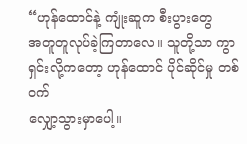“ဟုန်ထောင်နဲ့ ကျုံးဆူက စီးပွားတွေ
အတူတူလုပ်ခဲ့ကြတာလေ။ သူတို့သာ ကွာရှင်းလို့ကတော့ ဟုန်ထောင် ပိုင်ဆိုင်မှု တစ်ဝက်
လျှော့သွားမှာပေါ့။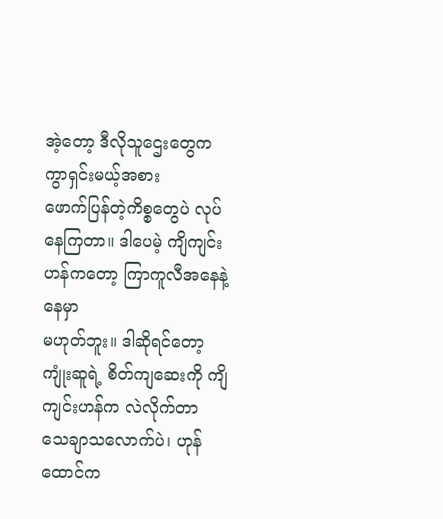အဲ့တော့ ဒီလိုသူဌေးတွေက ကွာရှင်းမယ့်အစား
ဖောက်ပြန်တဲ့ကိစ္စတွေပဲ လုပ်နေကြတာ။ ဒါပေမဲ့ ကျိကျင်းဟန်ကတော့ ကြာကူလီအနေနဲ့ နေမှာ
မဟုတ်ဘူး။ ဒါဆိုရင်တော့ ကျုံးဆူရဲ့ စိတ်ကျဆေးကို ကျိကျင်းဟန်က လဲလိုက်တာ
သေချာသလောက်ပဲ၊ ဟုန်ထောင်က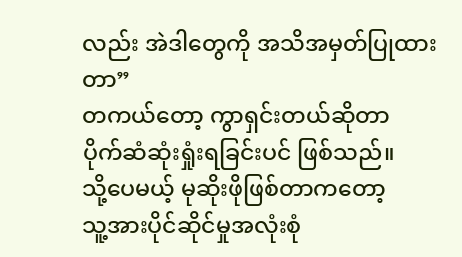လည်း အဲဒါတွေကို အသိအမှတ်ပြုထားတာ”
တကယ်တော့ ကွာရှင်းတယ်ဆိုတာ
ပိုက်ဆံဆုံးရှုံးရခြင်းပင် ဖြစ်သည်။
သို့ပေမယ့် မုဆိုးဖိုဖြစ်တာကတော့
သူ့အားပိုင်ဆိုင်မှုအလုံးစုံ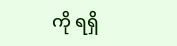ကို ရရှိ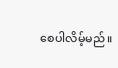စေပါလိမ့်မည်။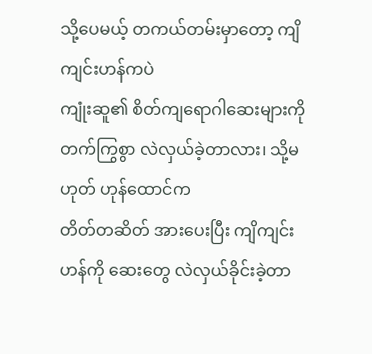သို့ပေမယ့် တကယ်တမ်းမှာတော့ ကျိကျင်းဟန်ကပဲ
ကျုံးဆူ၏ စိတ်ကျရောဂါဆေးများကို တက်ကြွစွာ လဲလှယ်ခဲ့တာလား၊ သို့မဟုတ် ဟုန်ထောင်က
တိတ်တဆိတ် အားပေးပြီး ကျိကျင်းဟန်ကို ဆေးတွေ လဲလှယ်ခိုင်းခဲ့တာ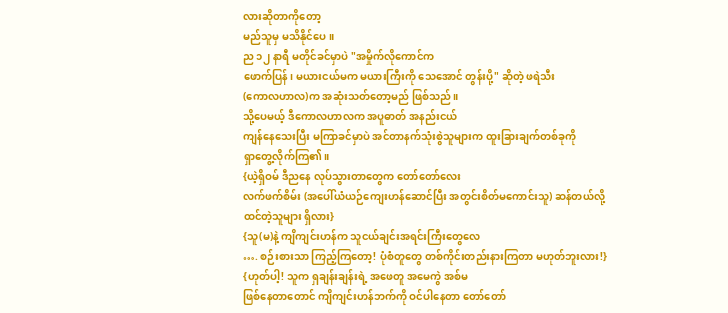လားဆိုတာကိုတော့
မည်သူမှ မသိနိုင်ပေ။
ည ၁၂ နာရီ မတိုင်ခင်မှာပဲ "အမှိုက်လိုကောင်က
ဖောက်ပြန်၊ မယားငယ်မက မယားကြီးကို သေအောင် တွန်းပို့" ဆိုတဲ့ ဖရဲသီး
(ကောလဟာလ)က အဆုံးသတ်တော့မည် ဖြစ်သည်။
သို့ပေမယ့် ဒီကောလဟာလက အပူဓာတ် အနည်းငယ်
ကျန်နေသေးပြီး မကြာခင်မှာပဲ အင်တာနက်သုံးစွဲသူများက ထူးခြားချက်တစ်ခုကို
ရှာတွေ့လိုက်ကြ၏။
{ယဲ့ရှိဝမ် ဒီညနေ လုပ်သွားတာတွေက တော်တော်လေး
လက်ဖက်စိမ်း (အပေါ်ယံယဉ်ကျေးဟန်ဆောင်ပြီး အတွင်းစိတ်မကောင်းသူ) ဆန်တယ်လို့
ထင်တဲ့သူများ ရှိလား}
{သူ(မ)နဲ့ ကျိကျင်းဟန်က သူငယ်ချင်းအရင်းကြီးတွေလေ
…. စဉ်းစားသာ ကြည့်ကြတော့! ပုံစံတူတွေ တစ်ကိုင်းတည်းနားကြတာ မဟုတ်ဘူးလား!}
{ဟုတ်ပါ့! သူက ရှချန်းချန်းရဲ့ အဖေတူ အမေကွဲ အစ်မ
ဖြစ်နေတာတောင် ကျိကျင်းဟန်ဘက်ကို ဝင်ပါနေတာ တော်တော်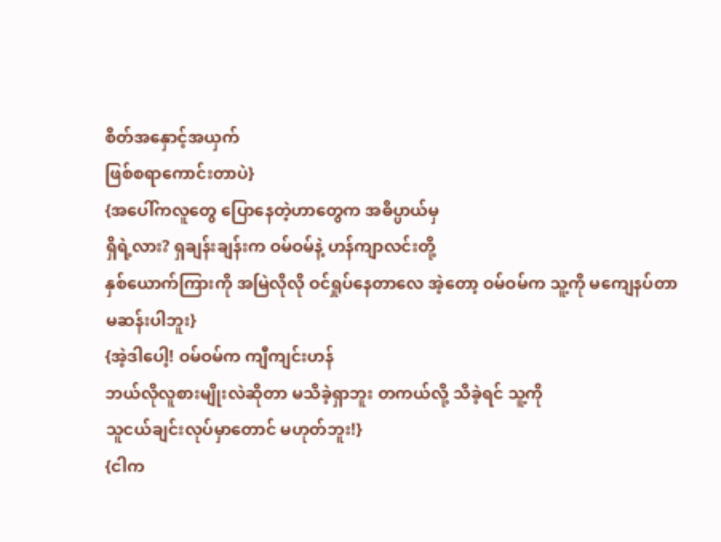စိတ်အနှောင့်အယှက်
ဖြစ်စရာကောင်းတာပဲ}
{အပေါ်ကလူတွေ ပြောနေတဲ့ဟာတွေက အဓိပ္ပာယ်မှ
ရှိရဲ့လား? ရှချန်းချန်းက ဝမ်ဝမ်နဲ့ ဟန်ကျာလင်းတို့
နှစ်ယောက်ကြားကို အမြဲလိုလို ဝင်ရှုပ်နေတာလေ အဲ့တော့ ဝမ်ဝမ်က သူ့ကို မကျေနပ်တာ
မဆန်းပါဘူး}
{အဲ့ဒါပေါ့! ဝမ်ဝမ်က ကျီကျင်းဟန်
ဘယ်လိုလူစားမျိုးလဲဆိုတာ မသိခဲ့ရှာဘူး တကယ်လို့ သိခဲ့ရင် သူ့ကို
သူငယ်ချင်းလုပ်မှာတောင် မဟုတ်ဘူး!}
{ငါက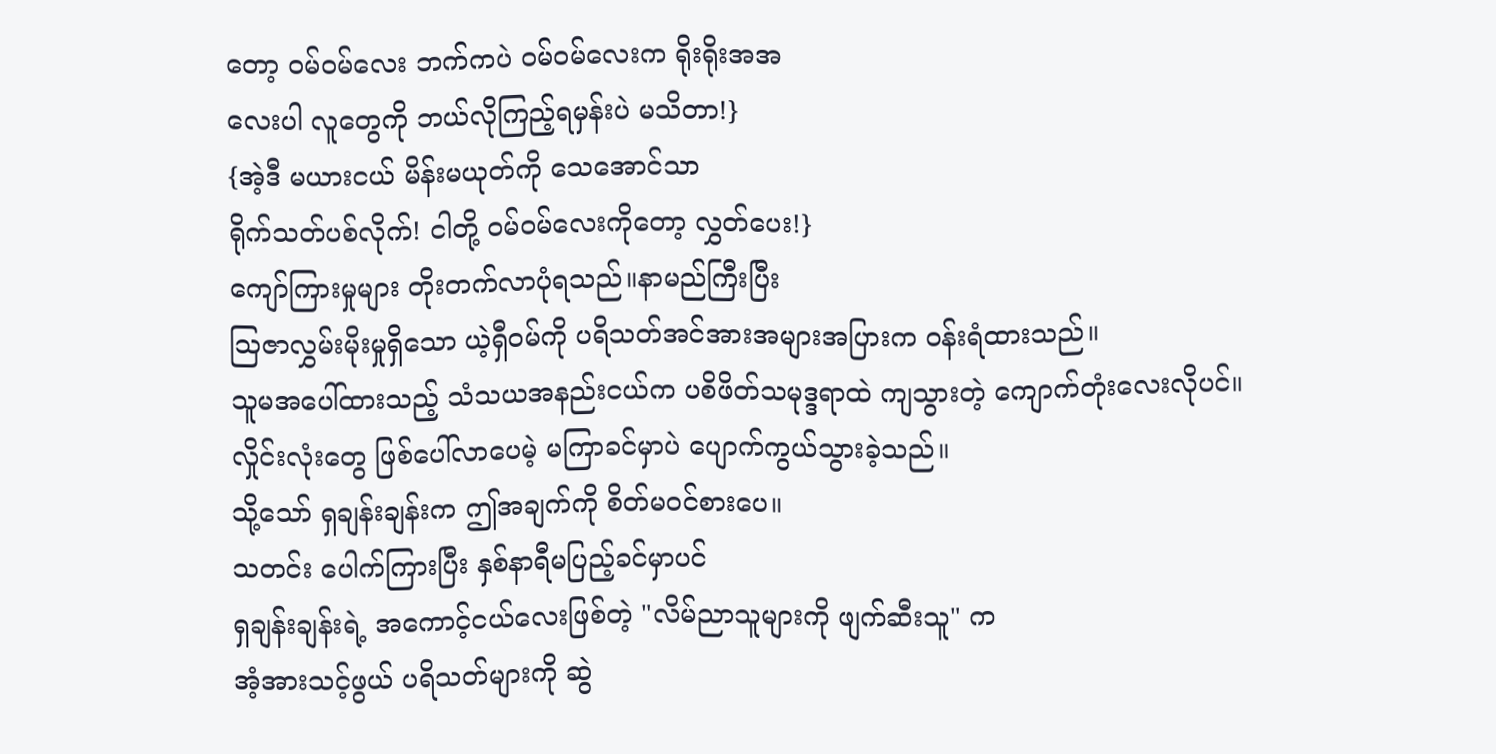တော့ ဝမ်ဝမ်လေး ဘက်ကပဲ ဝမ်ဝမ်လေးက ရိုးရိုးအအ
လေးပါ လူတွေကို ဘယ်လိုကြည့်ရမှန်းပဲ မသိတာ!}
{အဲ့ဒီ မယားငယ် မိန်းမယုတ်ကို သေအောင်သာ
ရိုက်သတ်ပစ်လိုက်! ငါတို့ ဝမ်ဝမ်လေးကိုတော့ လွှတ်ပေး!}
ကျော်ကြားမှုများ တိုးတက်လာပုံရသည်။နာမည်ကြီးပြီး
သြဇာလွှမ်းမိုးမှုရှိသော ယဲ့ရှီဝမ်ကို ပရိသတ်အင်အားအများအပြားက ဝန်းရံထားသည်။
သူမအပေါ်ထားသည့် သံသယအနည်းငယ်က ပစိဖိတ်သမုဒ္ဒရာထဲ ကျသွားတဲ့ ကျောက်တုံးလေးလိုပင်။
လှိုင်းလုံးတွေ ဖြစ်ပေါ်လာပေမဲ့ မကြာခင်မှာပဲ ပျောက်ကွယ်သွားခဲ့သည်။
သို့သော် ရှချန်းချန်းက ဤအချက်ကို စိတ်မဝင်စားပေ။
သတင်း ပေါက်ကြားပြီး နှစ်နာရီမပြည့်ခင်မှာပင်
ရှချန်းချန်းရဲ့ အကောင့်ငယ်လေးဖြစ်တဲ့ "လိမ်ညာသူများကို ဖျက်ဆီးသူ" က
အံ့အားသင့်ဖွယ် ပရိသတ်များကို ဆွဲ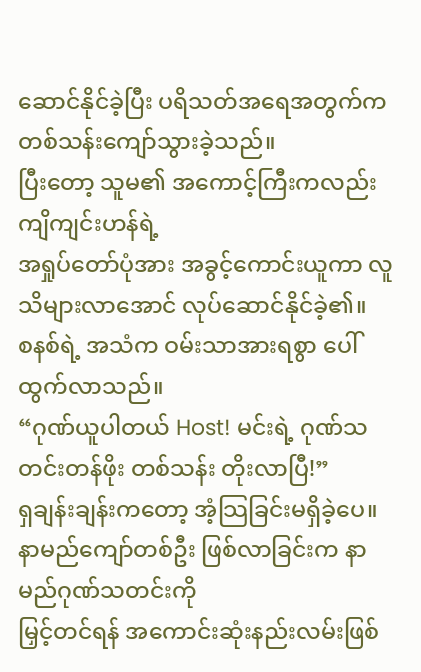ဆောင်နိုင်ခဲ့ပြီး ပရိသတ်အရေအတွက်က
တစ်သန်းကျော်သွားခဲ့သည်။
ပြီးတော့ သူမ၏ အကောင့်ကြီးကလည်း ကျိကျင်းဟန်ရဲ့
အရှုပ်တော်ပုံအား အခွင့်ကောင်းယူကာ လူသိများလာအောင် လုပ်ဆောင်နိုင်ခဲ့၏။
စနစ်ရဲ့ အသံက ဝမ်းသာအားရစွာ ပေါ်ထွက်လာသည်။
“ဂုဏ်ယူပါတယ် Host! မင်းရဲ့ ဂုဏ်သတင်းတန်ဖိုး တစ်သန်း တိုးလာပြီ!”
ရှချန်းချန်းကတော့ အံ့သြခြင်းမရှိခဲ့ပေ။
နာမည်ကျော်တစ်ဦး ဖြစ်လာခြင်းက နာမည်ဂုဏ်သတင်းကို
မြှင့်တင်ရန် အကောင်းဆုံးနည်းလမ်းဖြစ်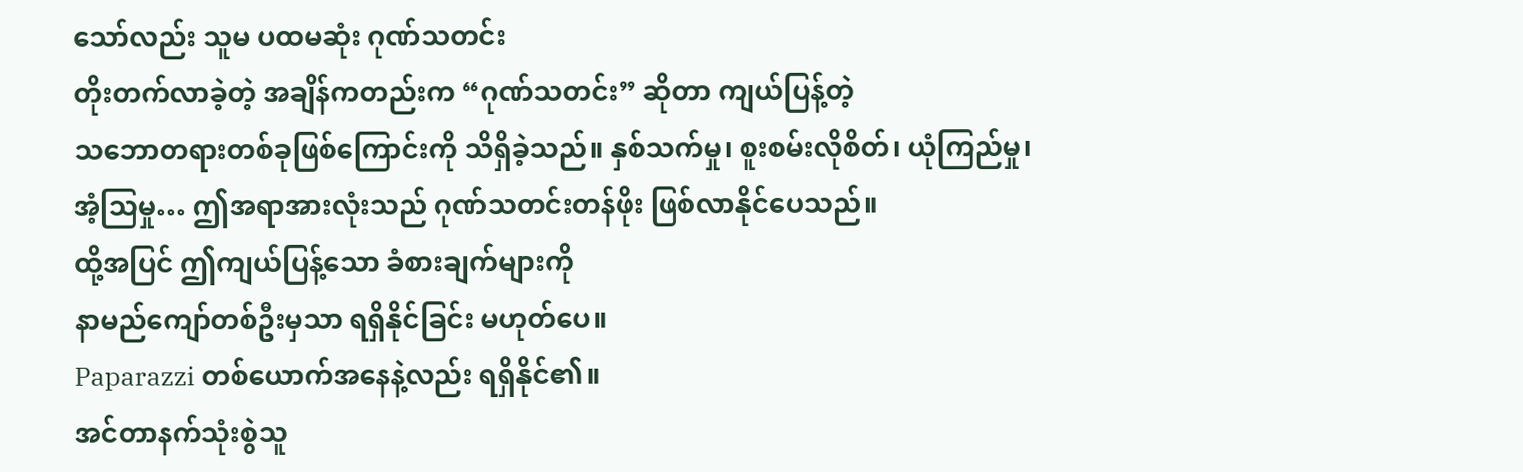သော်လည်း သူမ ပထမဆုံး ဂုဏ်သတင်း
တိုးတက်လာခဲ့တဲ့ အချိန်ကတည်းက “ဂုဏ်သတင်း” ဆိုတာ ကျယ်ပြန့်တဲ့
သဘောတရားတစ်ခုဖြစ်ကြောင်းကို သိရှိခဲ့သည်။ နှစ်သက်မှု၊ စူးစမ်းလိုစိတ်၊ ယုံကြည်မှု၊
အံ့သြမှု… ဤအရာအားလုံးသည် ဂုဏ်သတင်းတန်ဖိုး ဖြစ်လာနိုင်ပေသည်။
ထို့အပြင် ဤကျယ်ပြန့်သော ခံစားချက်များကို
နာမည်ကျော်တစ်ဦးမှသာ ရရှိနိုင်ခြင်း မဟုတ်ပေ။
Paparazzi တစ်ယောက်အနေနဲ့လည်း ရရှိနိုင်၏။
အင်တာနက်သုံးစွဲသူ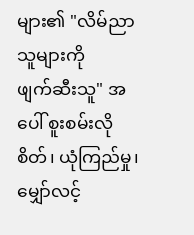များ၏ "လိမ်ညာသူများကို
ဖျက်ဆီးသူ" အပေါ် စူးစမ်းလိုစိတ်၊ ယုံကြည်မှု၊ မျှော်လင့်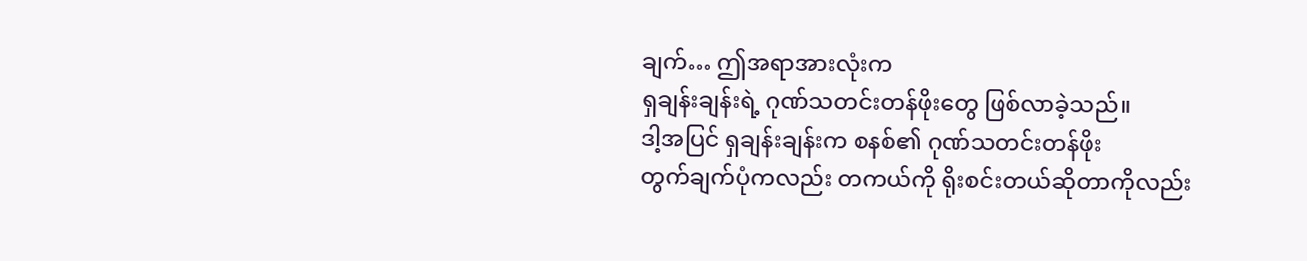ချက်… ဤအရာအားလုံးက
ရှချန်းချန်းရဲ့ ဂုဏ်သတင်းတန်ဖိုးတွေ ဖြစ်လာခဲ့သည်။
ဒါ့အပြင် ရှချန်းချန်းက စနစ်၏ ဂုဏ်သတင်းတန်ဖိုး
တွက်ချက်ပုံကလည်း တကယ်ကို ရိုးစင်းတယ်ဆိုတာကိုလည်း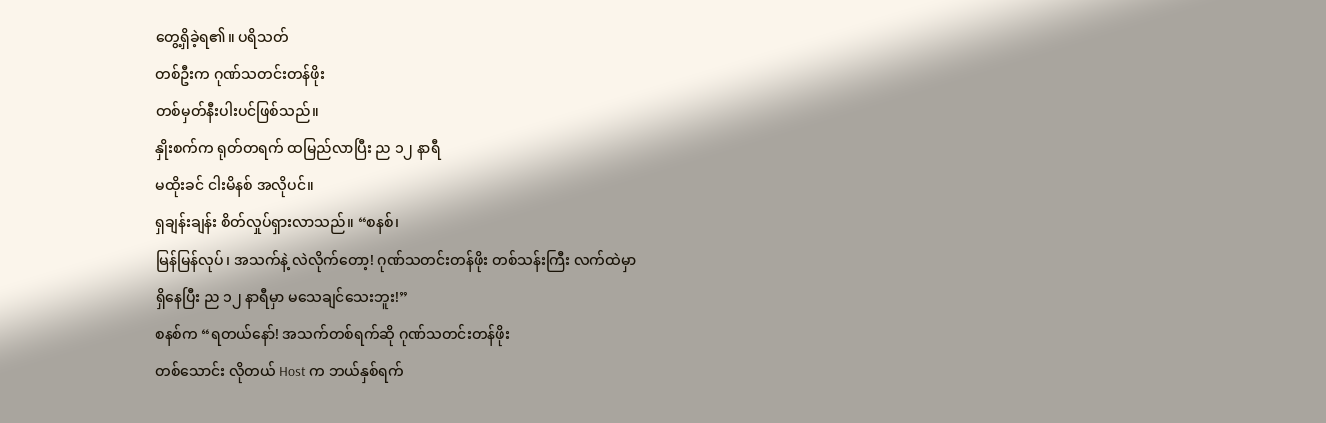တွေ့ရှိခဲ့ရ၏။ ပရိသတ်
တစ်ဦးက ဂုဏ်သတင်းတန်ဖိုး
တစ်မှတ်နီးပါးပင်ဖြစ်သည်။
နှိုးစက်က ရုတ်တရက် ထမြည်လာပြီး ည ၁၂ နာရီ
မထိုးခင် ငါးမိနစ် အလိုပင်။
ရှချန်းချန်း စိတ်လှုပ်ရှားလာသည်။ “စနစ်၊
မြန်မြန်လုပ်၊ အသက်နဲ့ လဲလိုက်တော့! ဂုဏ်သတင်းတန်ဖိုး တစ်သန်းကြီး လက်ထဲမှာ
ရှိနေပြီး ည ၁၂ နာရီမှာ မသေချင်သေးဘူး!”
စနစ်က “ရတယ်နော်! အသက်တစ်ရက်ဆို ဂုဏ်သတင်းတန်ဖိုး
တစ်သောင်း လိုတယ် Host က ဘယ်နှစ်ရက်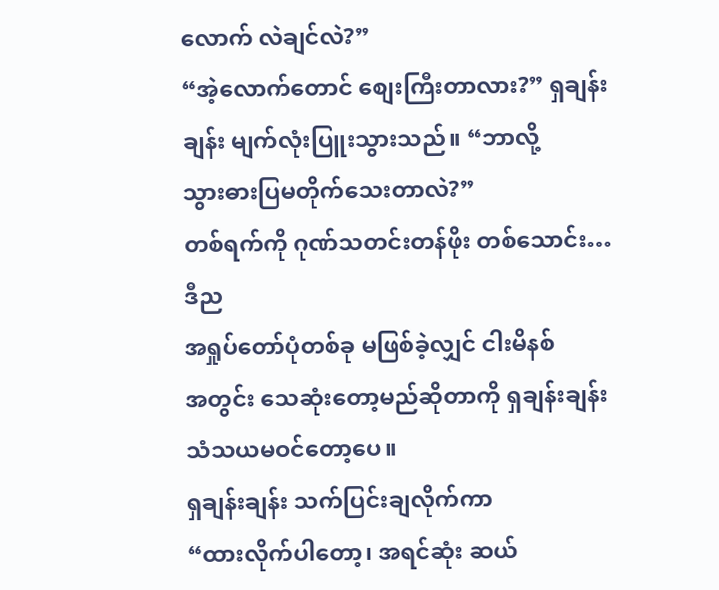လောက် လဲချင်လဲ?”
“အဲ့လောက်တောင် စျေးကြီးတာလား?” ရှချန်းချန်း မျက်လုံးပြူးသွားသည်။ “ဘာလို့
သွားဓားပြမတိုက်သေးတာလဲ?”
တစ်ရက်ကို ဂုဏ်သတင်းတန်ဖိုး တစ်သောင်း… ဒီည
အရှုပ်တော်ပုံတစ်ခု မဖြစ်ခဲ့လျှင် ငါးမိနစ်
အတွင်း သေဆုံးတော့မည်ဆိုတာကို ရှချန်းချန်း
သံသယမဝင်တော့ပေ။
ရှချန်းချန်း သက်ပြင်းချလိုက်ကာ
“ထားလိုက်ပါတော့၊ အရင်ဆုံး ဆယ်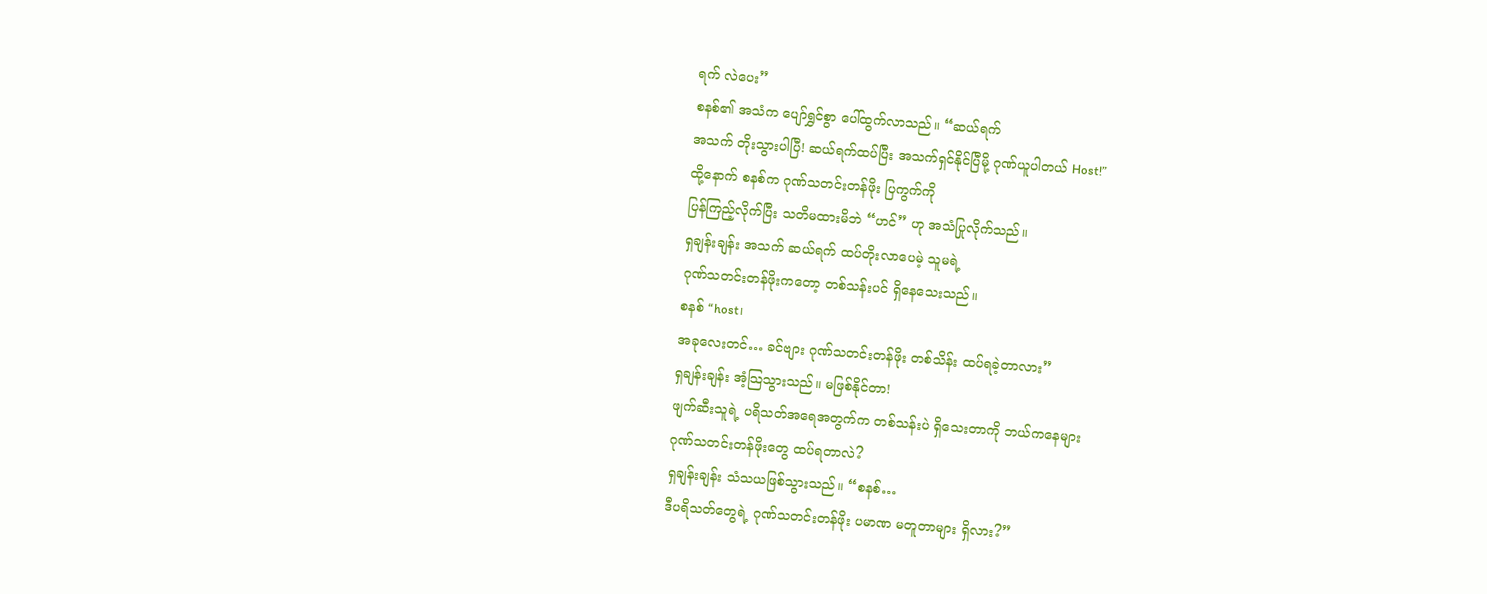ရက် လဲပေး”
စနစ်၏ အသံက ပျော်ရွှင်စွာ ပေါ်ထွက်လာသည်။ “ဆယ်ရက်
အသက် တိုးသွားပါပြီ! ဆယ်ရက်ထပ်ပြီး အသက်ရှင်နိုင်ပြီမို့ ဂုဏ်ယူပါတယ် Host!”
ထို့နောက် စနစ်က ဂုဏ်သတင်းတန်ဖိုး ပြကွက်ကို
ပြန်ကြည့်လိုက်ပြီး သတိမထားမိဘဲ “ဟင်” ဟု အသံပြုလိုက်သည်။
ရှချန်းချန်း အသက် ဆယ်ရက် ထပ်တိုးလာပေမဲ့ သူမရဲ့
ဂုဏ်သတင်းတန်ဖိုးကတော့ တစ်သန်းပင် ရှိနေသေးသည်။
စနစ် “host၊
အခုလေးတင်… ခင်ဗျား ဂုဏ်သတင်းတန်ဖိုး တစ်သိန်း ထပ်ရခဲ့တာလား”
ရှချန်းချန်း အံ့သြသွားသည်။ မဖြစ်နိုင်တာ!
ဖျက်ဆီးသူရဲ့ ပရိသတ်အရေအတွက်က တစ်သန်းပဲ ရှိသေးတာကို ဘယ်ကနေများ
ဂုဏ်သတင်းတန်ဖိုးတွေ ထပ်ရတာလဲ?
ရှချန်းချန်း သံသယဖြစ်သွားသည်။ “စနစ်…
ဒီပရိသတ်တွေရဲ့ ဂုဏ်သတင်းတန်ဖိုး ပမာဏ မတူတာများ ရှိလား?”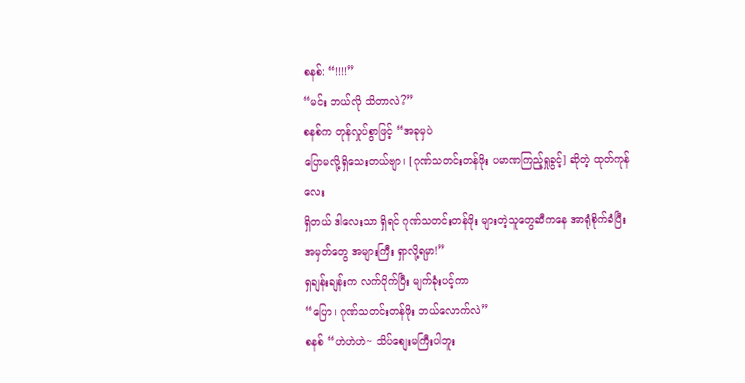စနစ်: “!!!!”
“မင်း ဘယ်လို သိတာလဲ?”
စနစ်က တုန်လှုပ်စွာဖြင့် “အခုမှပဲ
ပြောမလို့ရှိသေးတယ်ဗျာ၊ [ဂုဏ်သတင်းတန်ဖိုး ပမာဏကြည့်ရှုခွင့်] ဆိုတဲ့ ထုတ်ကုန်လေး
ရှိတယ် ဒါလေးသာ ရှိရင် ဂုဏ်သတင်းတန်ဖိုး များတဲ့သူတွေဆီကနေ အာရုံစိုက်ခံပြီး
အမှတ်တွေ အများကြီး ရှာလို့ရမှာ!”
ရှချန်းချန်းက လက်ပိုက်ပြီး မျက်ခုံးပင့်ကာ
“ပြော၊ ဂုဏ်သတင်းတန်ဖိုး ဘယ်လောက်လဲ”
စနစ် “ဟဲဟဲဟဲ~ သိပ်စျေးမကြီးပါဘူး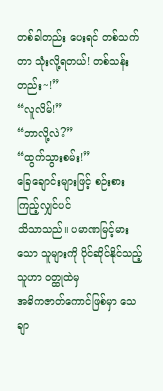တစ်ခါတည်း ပေးရင် တစ်သက်တာ သုံးလို့ရတယ်! တစ်သန်းတည်း~!”
“လူလိမ်!”
“ဘာလို့လဲ?”
“ထွက်သွားစမ်း!”
ခြေချောင်းများဖြင့် စဉ်းစားကြည့်လျှင်ပင်
သိသာသည်။ ပမာဏမြင့်မားသော သူများကို ပိုင်ဆိုင်နိုင်သည့်သူဟာ ဝတ္ထုထဲမှ
အဓိကဇာတ်ကောင်ဖြစ်မှာ သေချာ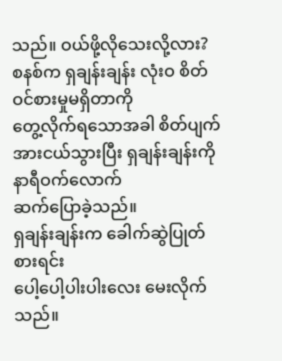သည်။ ဝယ်ဖို့လိုသေးလို့လား?
စနစ်က ရှချန်းချန်း လုံးဝ စိတ်ဝင်စားမှုမရှိတာကို
တွေ့လိုက်ရသောအခါ စိတ်ပျက်အားငယ်သွားပြီး ရှချန်းချန်းကို နာရီဝက်လောက်
ဆက်ပြောခဲ့သည်။
ရှချန်းချန်းက ခေါက်ဆွဲပြုတ် စားရင်း
ပေါ့ပေါ့ပါးပါးလေး မေးလိုက်သည်။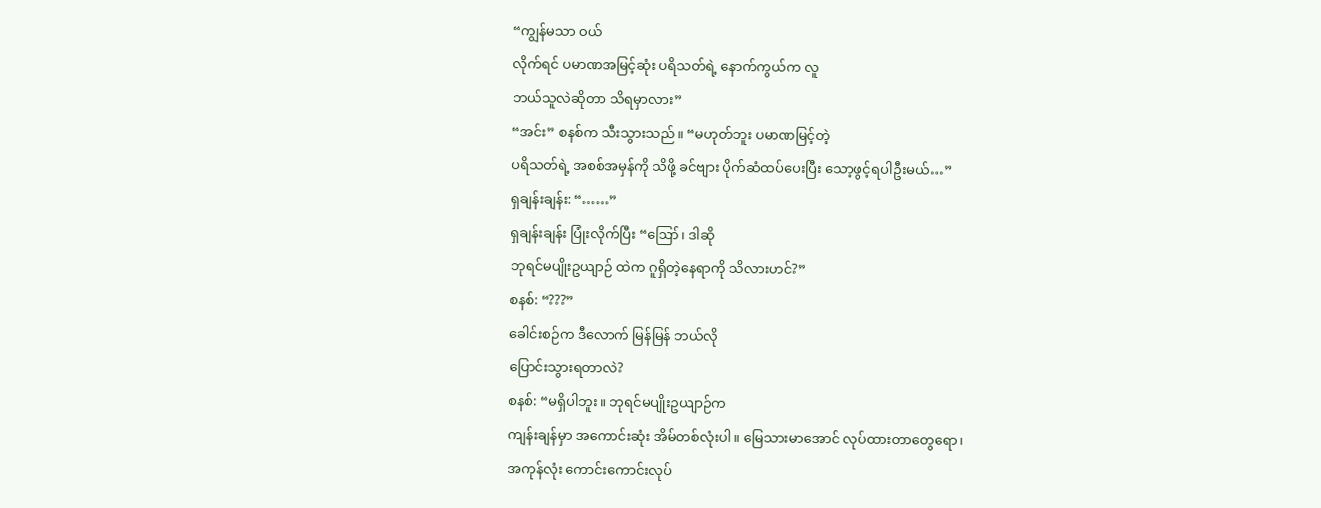“ကျွန်မသာ ဝယ်
လိုက်ရင် ပမာဏအမြင့်ဆုံး ပရိသတ်ရဲ့ နောက်ကွယ်က လူ
ဘယ်သူလဲဆိုတာ သိရမှာလား”
“အင်း” စနစ်က သီးသွားသည်။ “မဟုတ်ဘူး ပမာဏမြင့်တဲ့
ပရိသတ်ရဲ့ အစစ်အမှန်ကို သိဖို့ ခင်ဗျား ပိုက်ဆံထပ်ပေးပြီး သော့ဖွင့်ရပါဦးမယ်…”
ရှချန်းချန်း: “……”
ရှချန်းချန်း ပြုံးလိုက်ပြီး “ဪ၊ ဒါဆို
ဘုရင်မပျိုးဥယျာဉ် ထဲက ဂူရှိတဲ့နေရာကို သိလားဟင်?”
စနစ်: “???”
ခေါင်းစဉ်က ဒီလောက် မြန်မြန် ဘယ်လို
ပြောင်းသွားရတာလဲ?
စနစ်: “မရှိပါဘူး။ ဘုရင်မပျိုးဥယျာဉ်က
ကျန်းချန်မှာ အကောင်းဆုံး အိမ်တစ်လုံးပါ။ မြေသားမာအောင် လုပ်ထားတာတွေရော၊
အကုန်လုံး ကောင်းကောင်းလုပ်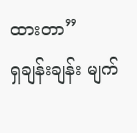ထားတာ”
ရှချန်းချန်း မျက်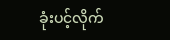ခုံးပင့်လိုက်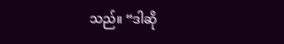သည်။ “ဒါဆို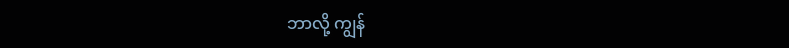ဘာလို့ ကျွန်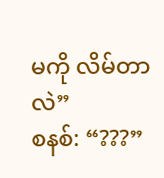မကို လိမ်တာလဲ”
စနစ်: “???”